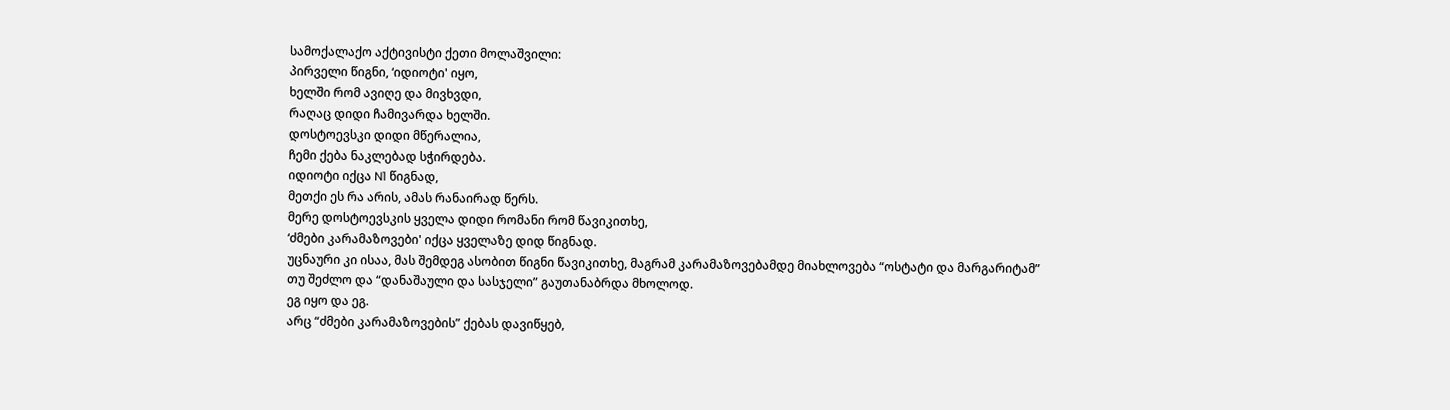სამოქალაქო აქტივისტი ქეთი მოლაშვილი:
პირველი წიგნი, ‘იდიოტი' იყო,
ხელში რომ ავიღე და მივხვდი,
რაღაც დიდი ჩამივარდა ხელში.
დოსტოევსკი დიდი მწერალია,
ჩემი ქება ნაკლებად სჭირდება.
იდიოტი იქცა N1 წიგნად,
მეთქი ეს რა არის, ამას რანაირად წერს.
მერე დოსტოევსკის ყველა დიდი რომანი რომ წავიკითხე,
‘ძმები კარამაზოვები' იქცა ყველაზე დიდ წიგნად.
უცნაური კი ისაა, მას შემდეგ ასობით წიგნი წავიკითხე, მაგრამ კარამაზოვებამდე მიახლოვება “ოსტატი და მარგარიტამ”
თუ შეძლო და “დანაშაული და სასჯელი” გაუთანაბრდა მხოლოდ.
ეგ იყო და ეგ.
არც “ძმები კარამაზოვების” ქებას დავიწყებ,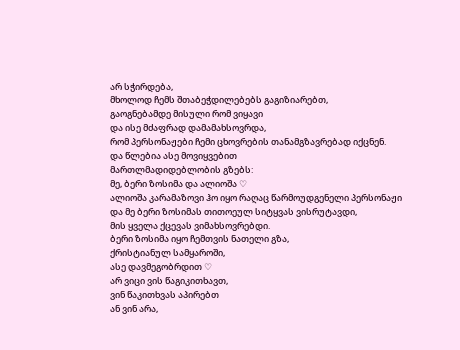არ სჭირდება,
მხოლოდ ჩემს შთაბეჭდილებებს გაგიზიარებთ,
გაოგნებამდე მისული რომ ვიყავი
და ისე მძაფრად დამამახსოვრდა,
რომ პერსონაჟები ჩემი ცხოვრების თანამგზავრებად იქცნენ.
და წლებია ასე მოვიყვებით
მართლმადიდებლობის გზებს:
მე, ბერი ზოსიმა და ალიოშა ♡
ალიოშა კარამაზოვი ჰო იყო რაღაც წარმოუდგენელი პერსონაჟი
და მე ბერი ზოსიმას თითოეულ სიტყვას ვისრუტავდი,
მის ყველა ქცევას ვიმახსოვრებდი.
ბერი ზოსიმა იყო ჩემთვის ნათელი გზა,
ქრისტიანულ სამყაროში,
ასე დავმეგობრდით ♡
არ ვიცი ვის წაგიკითხავთ,
ვინ წაკითხვას აპირებთ
ან ვინ არა,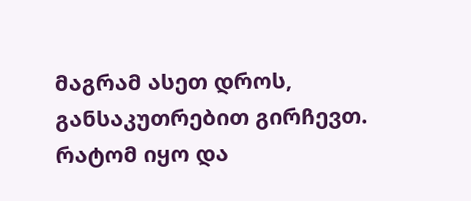მაგრამ ასეთ დროს,
განსაკუთრებით გირჩევთ.
რატომ იყო და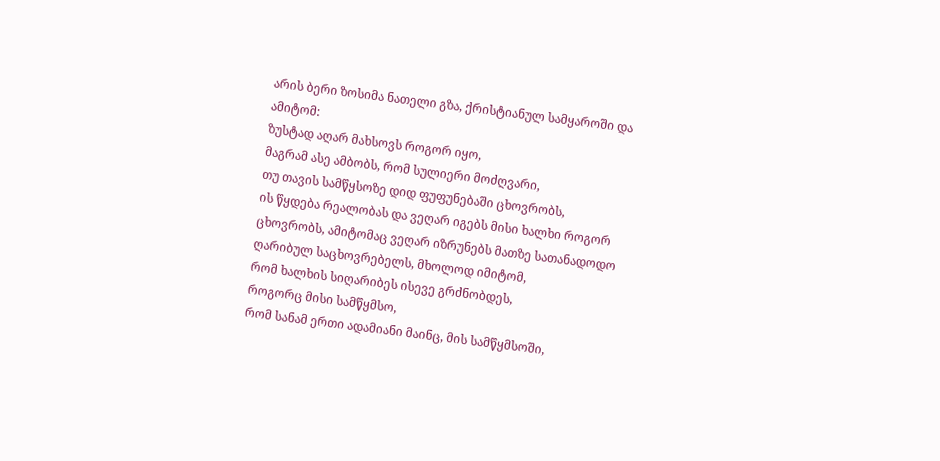არის ბერი ზოსიმა ნათელი გზა, ქრისტიანულ სამყაროში და ამიტომ:
ზუსტად აღარ მახსოვს როგორ იყო,
მაგრამ ასე ამბობს, რომ სულიერი მოძღვარი,
თუ თავის სამწყსოზე დიდ ფუფუნებაში ცხოვრობს,
ის წყდება რეალობას და ვეღარ იგებს მისი ხალხი როგორ ცხოვრობს, ამიტომაც ვეღარ იზრუნებს მათზე სათანადოდო
ღარიბულ საცხოვრებელს, მხოლოდ იმიტომ,
რომ ხალხის სიღარიბეს ისევე გრძნობდეს,
როგორც მისი სამწყმსო,
რომ სანამ ერთი ადამიანი მაინც, მის სამწყმსოში,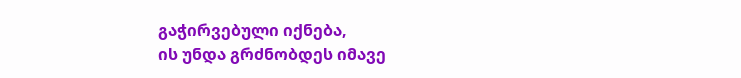გაჭირვებული იქნება,
ის უნდა გრძნობდეს იმავე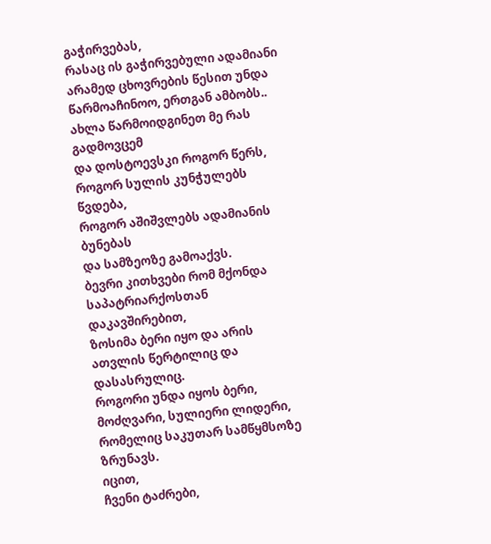გაჭირვებას,
რასაც ის გაჭირვებული ადამიანი
არამედ ცხოვრების წესით უნდა წარმოაჩინოო, ერთგან ამბობს..
ახლა წარმოიდგინეთ მე რას გადმოვცემ
და დოსტოევსკი როგორ წერს,
როგორ სულის კუნჭულებს წვდება,
როგორ აშიშვლებს ადამიანის ბუნებას
და სამზეოზე გამოაქვს.
ბევრი კითხვები რომ მქონდა საპატრიარქოსთან დაკავშირებით,
ზოსიმა ბერი იყო და არის ათვლის წერტილიც და დასასრულიც.
როგორი უნდა იყოს ბერი, მოძღვარი, სულიერი ლიდერი, რომელიც საკუთარ სამწყმსოზე ზრუნავს.
იცით,
ჩვენი ტაძრები,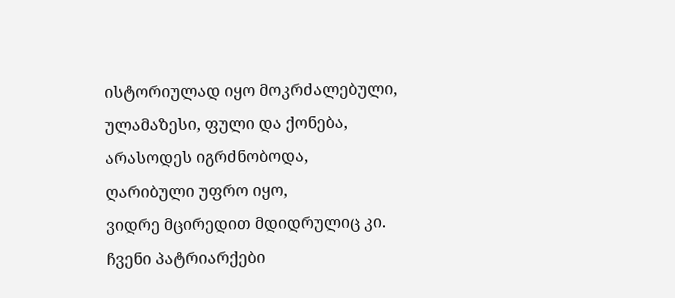ისტორიულად იყო მოკრძალებული, ულამაზესი, ფული და ქონება, არასოდეს იგრძნობოდა,
ღარიბული უფრო იყო,
ვიდრე მცირედით მდიდრულიც კი.
ჩვენი პატრიარქები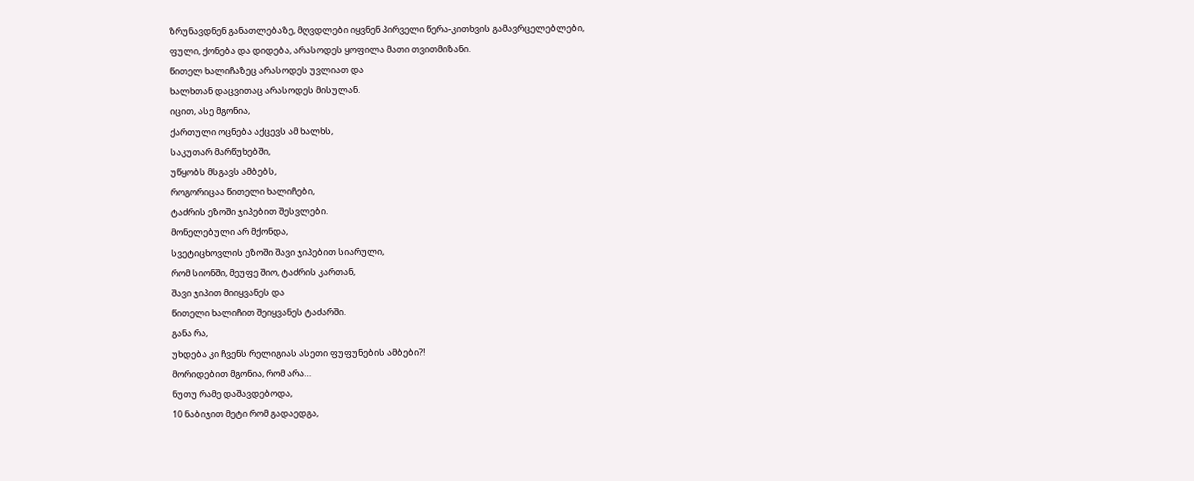ზრუნავდნენ განათლებაზე, მღვდლები იყვნენ პირველი წერა-კითხვის გამავრცელებლები,
ფული, ქონება და დიდება, არასოდეს ყოფილა მათი თვითმიზანი.
წითელ ხალიჩაზეც არასოდეს უვლიათ და
ხალხთან დაცვითაც არასოდეს მისულან.
იცით, ასე მგონია,
ქართული ოცნება აქცევს ამ ხალხს,
საკუთარ მარწუხებში,
უწყობს მსგავს ამბებს,
როგორიცაა წითელი ხალიჩები,
ტაძრის ეზოში ჯიპებით შესვლები.
მონელებული არ მქონდა,
სვეტიცხოვლის ეზოში შავი ჯიპებით სიარული,
რომ სიონში, მეუფე შიო, ტაძრის კართან,
შავი ჯიპით მიიყვანეს და
წითელი ხალიჩით შეიყვანეს ტაძარში.
განა რა,
უხდება კი ჩვენს რელიგიას ასეთი ფუფუნების ამბები?!
მორიდებით მგონია, რომ არა…
ნუთუ რამე დაშავდებოდა,
10 ნაბიჯით მეტი რომ გადაედგა,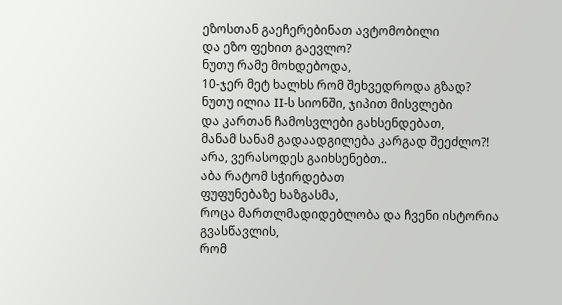ეზოსთან გაეჩერებინათ ავტომობილი
და ეზო ფეხით გაევლო?
ნუთუ რამე მოხდებოდა,
10-ჯერ მეტ ხალხს რომ შეხვედროდა გზად?
ნუთუ ილია II-ს სიონში, ჯიპით მისვლები
და კართან ჩამოსვლები გახსენდებათ,
მანამ სანამ გადაადგილება კარგად შეეძლო?!
არა, ვერასოდეს გაიხსენებთ..
აბა რატომ სჭირდებათ
ფუფუნებაზე ხაზგასმა,
როცა მართლმადიდებლობა და ჩვენი ისტორია გვასწავლის,
რომ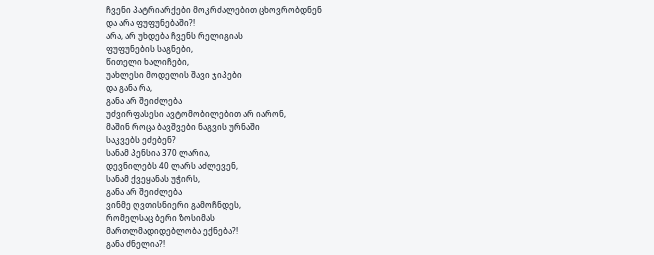ჩვენი პატრიარქები მოკრძალებით ცხოვრობდნენ
და არა ფუფუნებაში?!
არა, არ უხდება ჩვენს რელიგიას
ფუფუნების საგნები,
წითელი ხალიჩები,
უახლესი მოდელის შავი ჯიპები
და განა რა,
განა არ შეიძლება
უძვირფასესი ავტომობილებით არ იარონ,
მაშინ როცა ბავშვები ნაგვის ურნაში
საკვებს ეძებენ?
სანამ პენსია 370 ლარია,
დევნილებს 40 ლარს აძლევენ,
სანამ ქვეყანას უჭირს,
განა არ შეიძლება
ვინმე ღვთისნიერი გამოჩნდეს,
რომელსაც ბერი ზოსიმას
მართლმადიდებლობა ექნება?!
განა ძნელია?!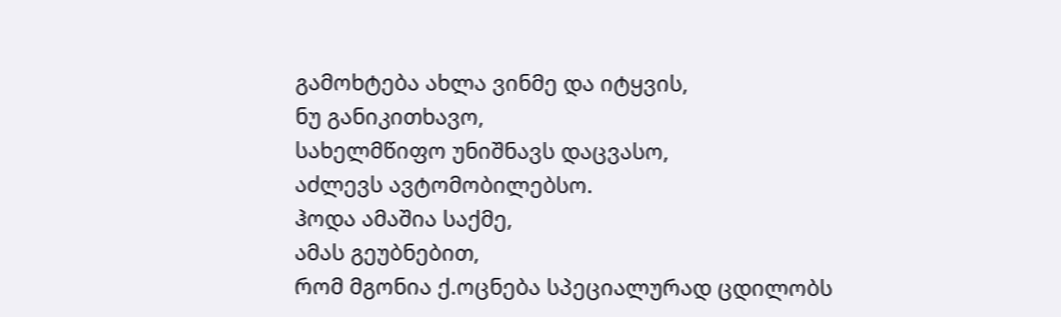გამოხტება ახლა ვინმე და იტყვის,
ნუ განიკითხავო,
სახელმწიფო უნიშნავს დაცვასო,
აძლევს ავტომობილებსო.
ჰოდა ამაშია საქმე,
ამას გეუბნებით,
რომ მგონია ქ.ოცნება სპეციალურად ცდილობს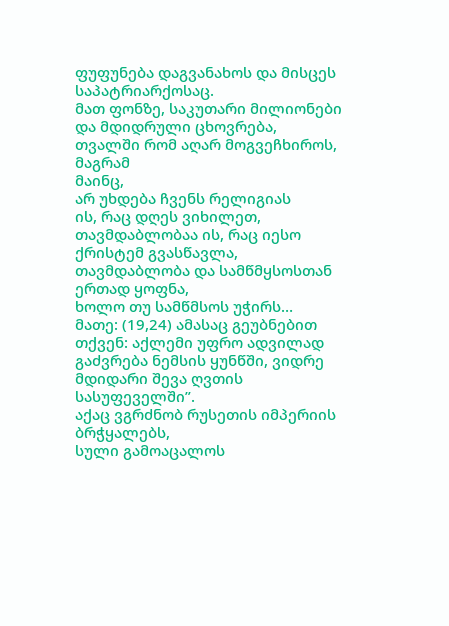ფუფუნება დაგვანახოს და მისცეს საპატრიარქოსაც.
მათ ფონზე, საკუთარი მილიონები და მდიდრული ცხოვრება,
თვალში რომ აღარ მოგვეჩხიროს,
მაგრამ
მაინც,
არ უხდება ჩვენს რელიგიას
ის, რაც დღეს ვიხილეთ,
თავმდაბლობაა ის, რაც იესო ქრისტემ გვასწავლა,
თავმდაბლობა და სამწმყსოსთან ერთად ყოფნა,
ხოლო თუ სამწმსოს უჭირს…
მათე: (19,24) ამასაც გეუბნებით თქვენ: აქლემი უფრო ადვილად გაძვრება ნემსის ყუნწში, ვიდრე მდიდარი შევა ღვთის სასუფეველში”.
აქაც ვგრძნობ რუსეთის იმპერიის ბრჭყალებს,
სული გამოაცალოს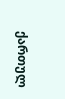ქართულ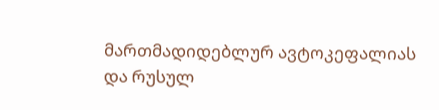მართმადიდებლურ ავტოკეფალიას
და რუსულ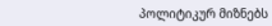პოლიტიკურ მიზნებს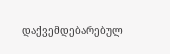დაქვემდებარებულ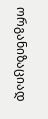ორგანიზაციად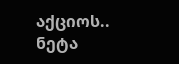აქციოს..
ნეტა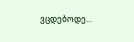ვცდებოდე…